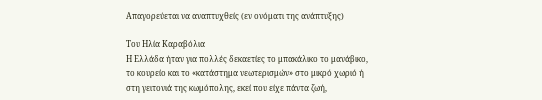Απαγορεύεται να αναπτυχθείς (εν ονόματι της ανάπτυξης)

Του Ηλία Καραβόλια
Η Ελλάδα ήταν για πολλές δεκαετίες το μπακάλικο το μανάβικο, το κουρείο και το «κατάστημα νεωτερισμών» στο μικρό χωριό ή στη γειτονιά της κωμόπολης, εκεί που είχε πάντα ζωή,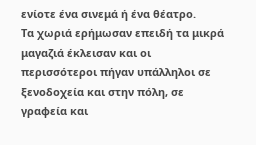ενίοτε ένα σινεμά ή ένα θέατρο.
Τα χωριά ερήμωσαν επειδή τα μικρά μαγαζιά έκλεισαν και οι περισσότεροι πήγαν υπάλληλοι σε ξενοδοχεία και στην πόλη, σε γραφεία και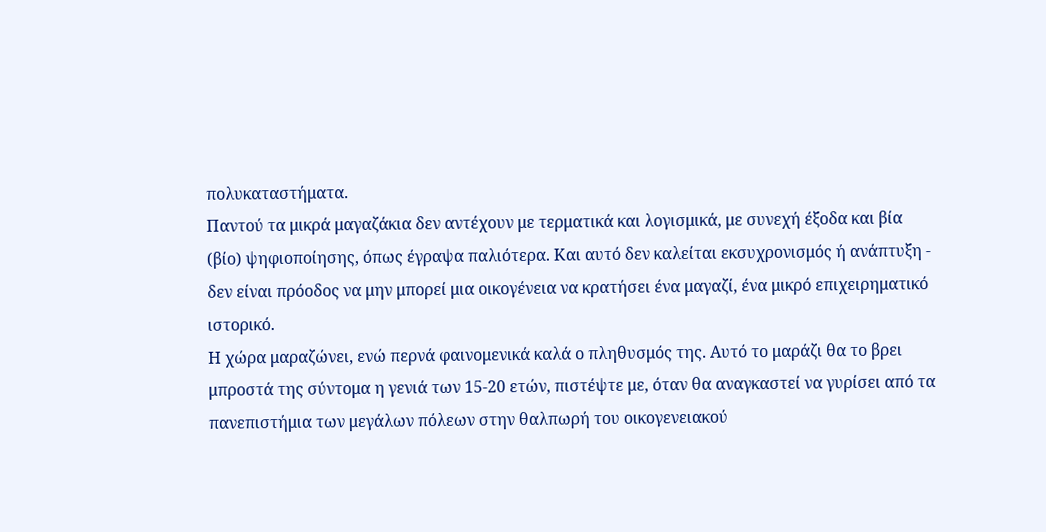πολυκαταστήματα.
Παντού τα μικρά μαγαζάκια δεν αντέχουν με τερματικά και λογισμικά, με συνεχή έξοδα και βία (βίο) ψηφιοποίησης, όπως έγραψα παλιότερα. Και αυτό δεν καλείται εκσυχρονισμός ή ανάπτυξη - δεν είναι πρόοδος να μην μπορεί μια οικογένεια να κρατήσει ένα μαγαζί, ένα μικρό επιχειρηματικό ιστορικό.
Η χώρα μαραζώνει, ενώ περνά φαινομενικά καλά ο πληθυσμός της. Αυτό το μαράζι θα το βρει μπροστά της σύντομα η γενιά των 15-20 ετών, πιστέψτε με, όταν θα αναγκαστεί να γυρίσει από τα πανεπιστήμια των μεγάλων πόλεων στην θαλπωρή του οικογενειακού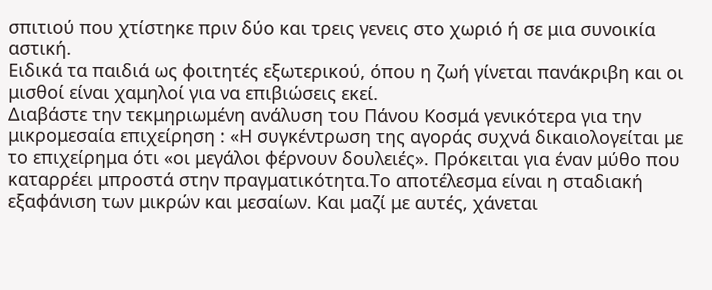σπιτιού που χτίστηκε πριν δύο και τρεις γενεις στο χωριό ή σε μια συνοικία αστική.
Ειδικά τα παιδιά ως φοιτητές εξωτερικού, όπου η ζωή γίνεται πανάκριβη και οι μισθοί είναι χαμηλοί για να επιβιώσεις εκεί.
Διαβάστε την τεκμηριωμένη ανάλυση του Πάνου Κοσμά γενικότερα για την μικρομεσαία επιχείρηση : «Η συγκέντρωση της αγοράς συχνά δικαιολογείται με το επιχείρημα ότι «οι μεγάλοι φέρνουν δουλειές». Πρόκειται για έναν μύθο που καταρρέει μπροστά στην πραγματικότητα.Το αποτέλεσμα είναι η σταδιακή εξαφάνιση των μικρών και μεσαίων. Και μαζί με αυτές, χάνεται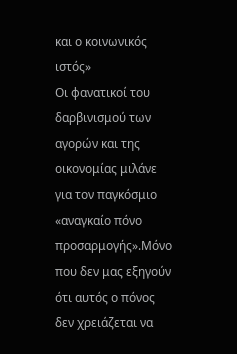και ο κοινωνικός ιστός»
Οι φανατικοί του δαρβινισμού των αγορών και της οικονομίας μιλάνε για τον παγκόσμιο «αναγκαίο πόνο προσαρμογής».Μόνο που δεν μας εξηγούν ότι αυτός ο πόνος δεν χρειάζεται να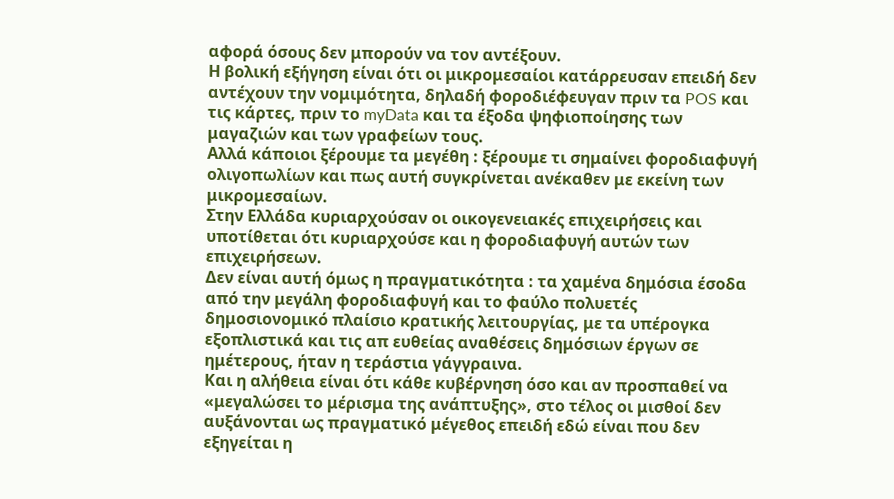αφορά όσους δεν μπορούν να τον αντέξουν.
Η βολική εξήγηση είναι ότι οι μικρομεσαίοι κατάρρευσαν επειδή δεν αντέχουν την νομιμότητα, δηλαδή φοροδιέφευγαν πριν τα POS και τις κάρτες, πριν το myData και τα έξοδα ψηφιοποίησης των μαγαζιών και των γραφείων τους.
Αλλά κάποιοι ξέρουμε τα μεγέθη : ξέρουμε τι σημαίνει φοροδιαφυγή ολιγοπωλίων και πως αυτή συγκρίνεται ανέκαθεν με εκείνη των μικρομεσαίων.
Στην Ελλάδα κυριαρχούσαν οι οικογενειακές επιχειρήσεις και υποτίθεται ότι κυριαρχούσε και η φοροδιαφυγή αυτών των επιχειρήσεων.
Δεν είναι αυτή όμως η πραγματικότητα : τα χαμένα δημόσια έσοδα από την μεγάλη φοροδιαφυγή και το φαύλο πολυετές δημοσιονομικό πλαίσιο κρατικής λειτουργίας, με τα υπέρογκα εξοπλιστικά και τις απ ευθείας αναθέσεις δημόσιων έργων σε ημέτερους, ήταν η τεράστια γάγγραινα.
Και η αλήθεια είναι ότι κάθε κυβέρνηση όσο και αν προσπαθεί να «μεγαλώσει το μέρισμα της ανάπτυξης», στο τέλος οι μισθοί δεν αυξάνονται ως πραγματικό μέγεθος επειδή εδώ είναι που δεν εξηγείται η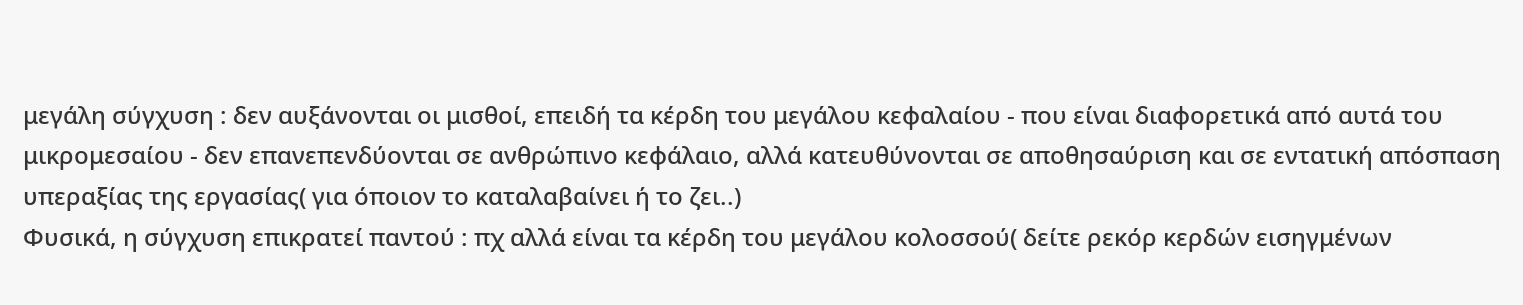μεγάλη σύγχυση : δεν αυξάνονται οι μισθοί, επειδή τα κέρδη του μεγάλου κεφαλαίου - που είναι διαφορετικά από αυτά του μικρομεσαίου - δεν επανεπενδύονται σε ανθρώπινο κεφάλαιο, αλλά κατευθύνονται σε αποθησαύριση και σε εντατική απόσπαση υπεραξίας της εργασίας( για όποιον το καταλαβαίνει ή το ζει..)
Φυσικά, η σύγχυση επικρατεί παντού : πχ αλλά είναι τα κέρδη του μεγάλου κολοσσού( δείτε ρεκόρ κερδών εισηγμένων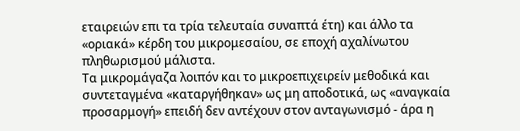εταιρειών επι τα τρία τελευταία συναπτά έτη) και άλλο τα «οριακά» κέρδη του μικρομεσαίου, σε εποχή αχαλίνωτου πληθωρισμού μάλιστα.
Τα μικρομάγαζα λοιπόν και το μικροεπιχειρείν μεθοδικά και συντεταγμένα «καταργήθηκαν» ως μη αποδοτικά, ως «αναγκαία προσαρμογή» επειδή δεν αντέχουν στον ανταγωνισμό - άρα η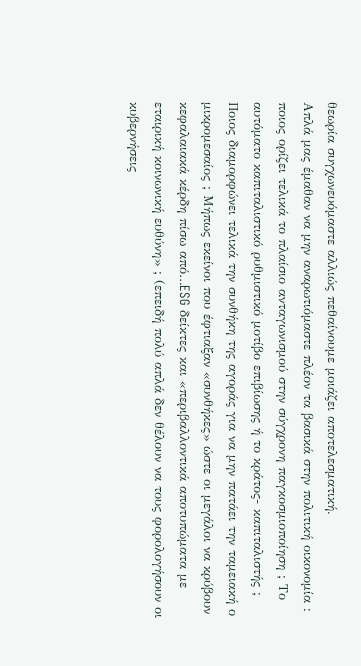θεωρία συγχωνευόμαστε αλλιώς πεθαίνουμε μοιάζει αποτελεσματική.
Απλά μας έμαθαν να μην αναρωτιόμαστε πλέον τα βασικά στην πολιτική οικονομία : ποιος ορίζει τελικά το πλαίσιο ανταγωνισμού στην σύγχρονη παγκοσμιοποίηση ; Το αυτόματο καπιταλιστικό ρυθμιστικό μοτίβο επιβίωσης ή το κράτος- καπιταλιστής ;
Ποιος διαμορφώνει τελικά την συνθήκη της αγοράς για να μην πατάει την ταμειακή ο μικρομεσαίος ; Μήπως εκείνοι που έφτιαξαν «συνθήκες» ώστε οι μεγάλοι να κρύβουν κεφαλαιακά κέρδη πίσω από…ESG δείκτες και «περιβαλλοντικά αποτυπώματα με εταιρική κοινωνική ευθύνη» ; (επειδή πολύ απλά δεν θέλουν να τους φορολογήσουν οι κυβερνήσεις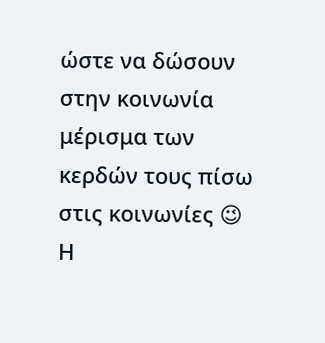ώστε να δώσουν στην κοινωνία μέρισμα των κερδών τους πίσω στις κοινωνίες 😉
Η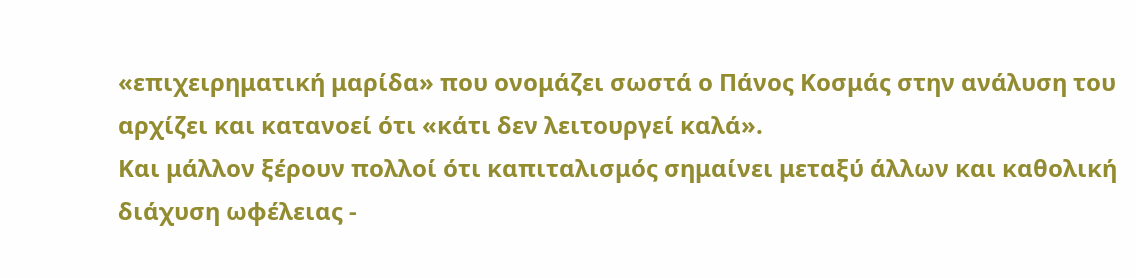«επιχειρηματική μαρίδα» που ονομάζει σωστά ο Πάνος Κοσμάς στην ανάλυση του αρχίζει και κατανοεί ότι «κάτι δεν λειτουργεί καλά».
Και μάλλον ξέρουν πολλοί ότι καπιταλισμός σημαίνει μεταξύ άλλων και καθολική διάχυση ωφέλειας -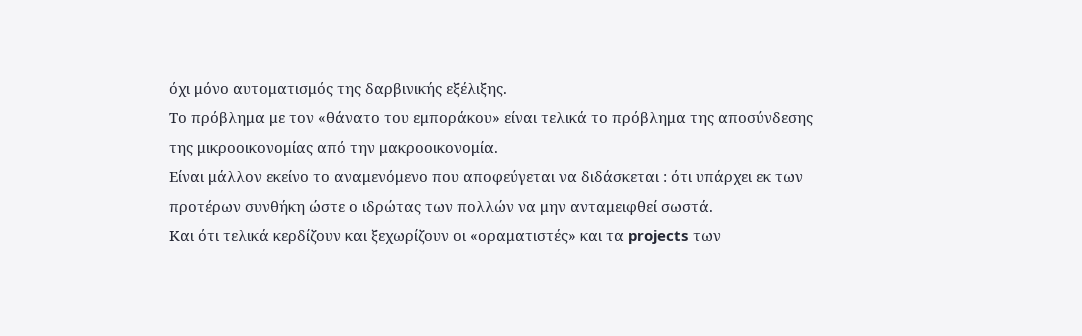όχι μόνο αυτοματισμός της δαρβινικής εξέλιξης.
Το πρόβλημα με τον «θάνατο του εμποράκου» είναι τελικά το πρόβλημα της αποσύνδεσης της μικροοικονομίας από την μακροοικονομία.
Είναι μάλλον εκείνο το αναμενόμενο που αποφεύγεται να διδάσκεται : ότι υπάρχει εκ των προτέρων συνθήκη ώστε ο ιδρώτας των πολλών να μην ανταμειφθεί σωστά.
Και ότι τελικά κερδίζουν και ξεχωρίζουν οι «οραματιστές» και τα projects των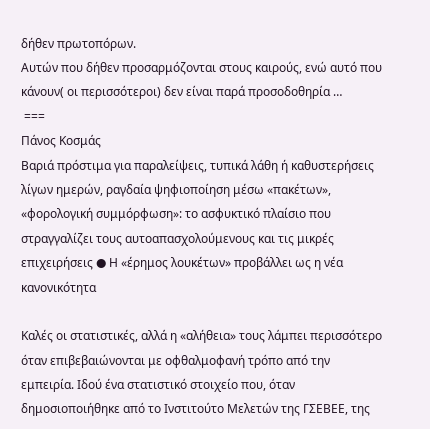δήθεν πρωτοπόρων.
Αυτών που δήθεν προσαρμόζονται στους καιρούς, ενώ αυτό που κάνουν( οι περισσότεροι) δεν είναι παρά προσοδοθηρία …
 ===
Πάνος Κοσμάς
Βαριά πρόστιμα για παραλείψεις, τυπικά λάθη ή καθυστερήσεις λίγων ημερών, ραγδαία ψηφιοποίηση μέσω «πακέτων», «φορολογική συμμόρφωση»: το ασφυκτικό πλαίσιο που στραγγαλίζει τους αυτοαπασχολούμενους και τις μικρές επιχειρήσεις ● Η «έρημος λουκέτων» προβάλλει ως η νέα κανονικότητα

Καλές οι στατιστικές, αλλά η «αλήθεια» τους λάμπει περισσότερο όταν επιβεβαιώνονται με οφθαλμοφανή τρόπο από την εμπειρία. Ιδού ένα στατιστικό στοιχείο που, όταν δημοσιοποιήθηκε από το Ινστιτούτο Μελετών της ΓΣΕΒΕΕ, της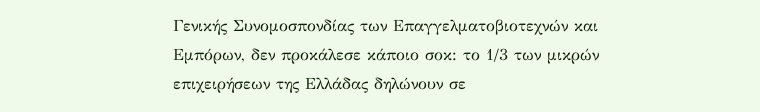Γενικής Συνομοσπονδίας των Επαγγελματοβιοτεχνών και Εμπόρων, δεν προκάλεσε κάποιο σοκ: το 1/3 των μικρών επιχειρήσεων της Ελλάδας δηλώνουν σε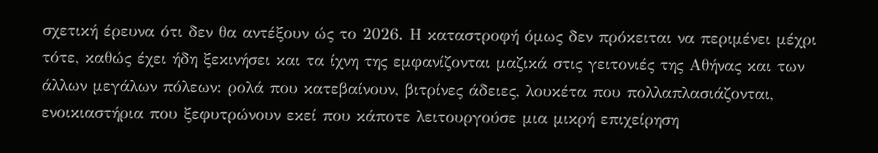σχετική έρευνα ότι δεν θα αντέξουν ώς το 2026. Η καταστροφή όμως δεν πρόκειται να περιμένει μέχρι τότε, καθώς έχει ήδη ξεκινήσει και τα ίχνη της εμφανίζονται μαζικά στις γειτονιές της Αθήνας και των άλλων μεγάλων πόλεων: ρολά που κατεβαίνουν, βιτρίνες άδειες, λουκέτα που πολλαπλασιάζονται, ενοικιαστήρια που ξεφυτρώνουν εκεί που κάποτε λειτουργούσε μια μικρή επιχείρηση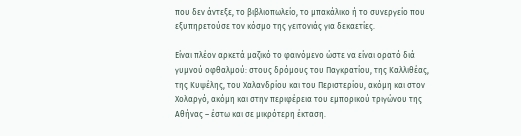που δεν άντεξε, το βιβλιοπωλείο, το μπακάλικο ή το συνεργείο που εξυπηρετούσε τον κόσμο της γειτονιάς για δεκαετίες.

Είναι πλέον αρκετά μαζικό το φαινόμενο ώστε να είναι ορατό διά γυμνού οφθαλμού: στους δρόμους του Παγκρατίου, της Καλλιθέας, της Κυψέλης, του Χαλανδρίου και του Περιστερίου, ακόμη και στον Χολαργό, ακόμη και στην περιφέρεια του εμπορικού τριγώνου της Αθήνας – έστω και σε μικρότερη έκταση.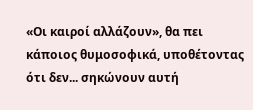«Οι καιροί αλλάζουν», θα πει κάποιος θυμοσοφικά, υποθέτοντας ότι δεν... σηκώνουν αυτή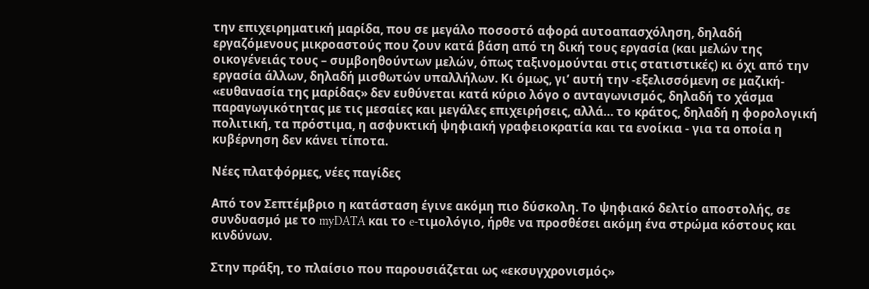την επιχειρηματική μαρίδα, που σε μεγάλο ποσοστό αφορά αυτοαπασχόληση, δηλαδή εργαζόμενους μικροαστούς που ζουν κατά βάση από τη δική τους εργασία (και μελών της οικογένειάς τους – συμβοηθούντων μελών, όπως ταξινομούνται στις στατιστικές) κι όχι από την εργασία άλλων, δηλαδή μισθωτών υπαλλήλων. Κι όμως, γι’ αυτή την -εξελισσόμενη σε μαζική- «ευθανασία της μαρίδας» δεν ευθύνεται κατά κύριο λόγο ο ανταγωνισμός, δηλαδή το χάσμα παραγωγικότητας με τις μεσαίες και μεγάλες επιχειρήσεις, αλλά… το κράτος, δηλαδή η φορολογική πολιτική, τα πρόστιμα, η ασφυκτική ψηφιακή γραφειοκρατία και τα ενοίκια - για τα οποία η κυβέρνηση δεν κάνει τίποτα.

Νέες πλατφόρμες, νέες παγίδες

Από τον Σεπτέμβριο η κατάσταση έγινε ακόμη πιο δύσκολη. Το ψηφιακό δελτίο αποστολής, σε συνδυασμό με το myDATA και το e-τιμολόγιο, ήρθε να προσθέσει ακόμη ένα στρώμα κόστους και κινδύνων.

Στην πράξη, το πλαίσιο που παρουσιάζεται ως «εκσυγχρονισμός»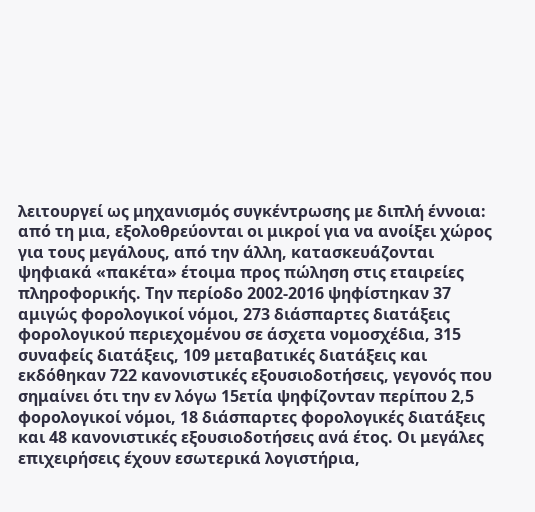λειτουργεί ως μηχανισμός συγκέντρωσης με διπλή έννοια: από τη μια, εξολοθρεύονται οι μικροί για να ανοίξει χώρος για τους μεγάλους, από την άλλη, κατασκευάζονται ψηφιακά «πακέτα» έτοιμα προς πώληση στις εταιρείες πληροφορικής. Την περίοδο 2002-2016 ψηφίστηκαν 37 αμιγώς φορολογικοί νόμοι, 273 διάσπαρτες διατάξεις φορολογικού περιεχομένου σε άσχετα νομοσχέδια, 315 συναφείς διατάξεις, 109 μεταβατικές διατάξεις και εκδόθηκαν 722 κανονιστικές εξουσιοδοτήσεις, γεγονός που σημαίνει ότι την εν λόγω 15ετία ψηφίζονταν περίπου 2,5 φορολογικοί νόμοι, 18 διάσπαρτες φορολογικές διατάξεις και 48 κανονιστικές εξουσιοδοτήσεις ανά έτος. Οι μεγάλες επιχειρήσεις έχουν εσωτερικά λογιστήρια,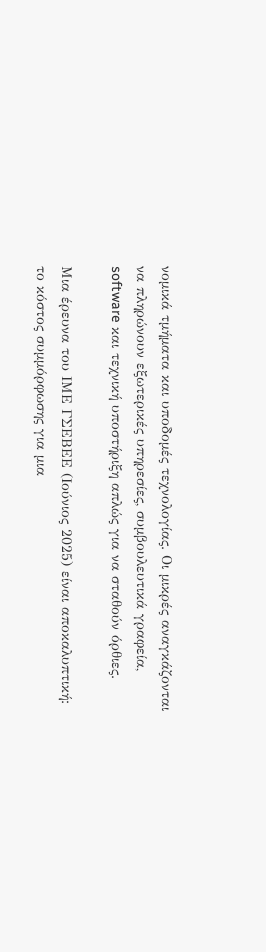νομικά τμήματα και υποδομές τεχνολογίας. Οι μικρές αναγκάζονται να πληρώνουν εξωτερικές υπηρεσίες, συμβουλευτικά γραφεία, software και τεχνική υποστήριξη απλώς για να σταθούν όρθιες.

Μια έρευνα του ΙΜΕ ΓΣΕΒΕΕ (Ιούνιος 2025) είναι αποκαλυπτική: το κόστος συμμόρφωσης για μια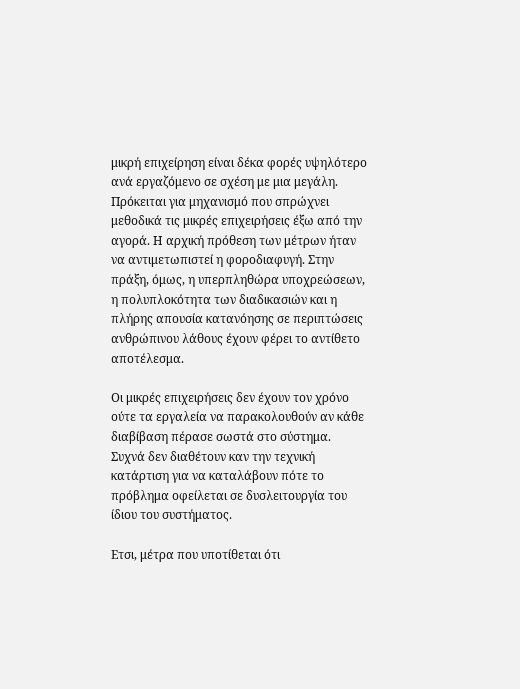μικρή επιχείρηση είναι δέκα φορές υψηλότερο ανά εργαζόμενο σε σχέση με μια μεγάλη. Πρόκειται για μηχανισμό που σπρώχνει μεθοδικά τις μικρές επιχειρήσεις έξω από την αγορά. Η αρχική πρόθεση των μέτρων ήταν να αντιμετωπιστεί η φοροδιαφυγή. Στην πράξη, όμως, η υπερπληθώρα υποχρεώσεων, η πολυπλοκότητα των διαδικασιών και η πλήρης απουσία κατανόησης σε περιπτώσεις ανθρώπινου λάθους έχουν φέρει το αντίθετο αποτέλεσμα.

Οι μικρές επιχειρήσεις δεν έχουν τον χρόνο ούτε τα εργαλεία να παρακολουθούν αν κάθε διαβίβαση πέρασε σωστά στο σύστημα. Συχνά δεν διαθέτουν καν την τεχνική κατάρτιση για να καταλάβουν πότε το πρόβλημα οφείλεται σε δυσλειτουργία του ίδιου του συστήματος.

Ετσι, μέτρα που υποτίθεται ότι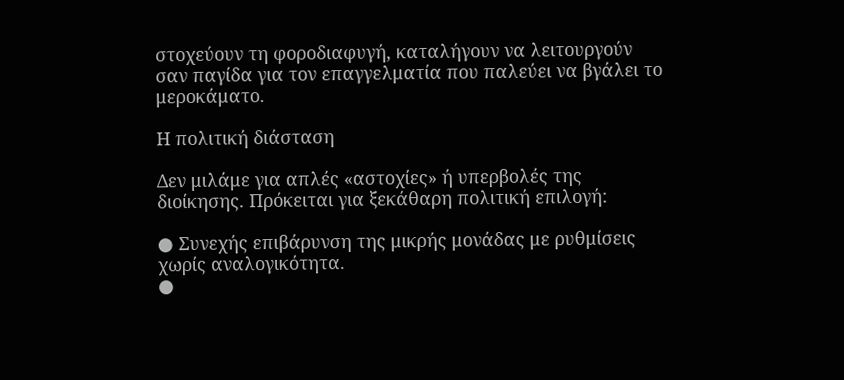στοχεύουν τη φοροδιαφυγή, καταλήγουν να λειτουργούν σαν παγίδα για τον επαγγελματία που παλεύει να βγάλει το μεροκάματο.

Η πολιτική διάσταση

Δεν μιλάμε για απλές «αστοχίες» ή υπερβολές της διοίκησης. Πρόκειται για ξεκάθαρη πολιτική επιλογή:

● Συνεχής επιβάρυνση της μικρής μονάδας με ρυθμίσεις χωρίς αναλογικότητα.
●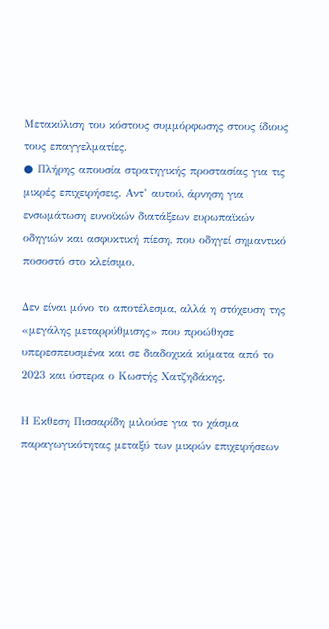Μετακύλιση του κόστους συμμόρφωσης στους ίδιους τους επαγγελματίες.
● Πλήρης απουσία στρατηγικής προστασίας για τις μικρές επιχειρήσεις. Αντ’ αυτού, άρνηση για ενσωμάτωση ευνοϊκών διατάξεων ευρωπαϊκών οδηγιών και ασφυκτική πίεση, που οδηγεί σημαντικό ποσοστό στο κλείσιμο.

Δεν είναι μόνο το αποτέλεσμα, αλλά η στόχευση της «μεγάλης μεταρρύθμισης» που προώθησε υπερεσπευσμένα και σε διαδοχικά κύματα από το 2023 και ύστερα ο Κωστής Χατζηδάκης.

Η Εκθεση Πισσαρίδη μιλούσε για το χάσμα παραγωγικότητας μεταξύ των μικρών επιχειρήσεων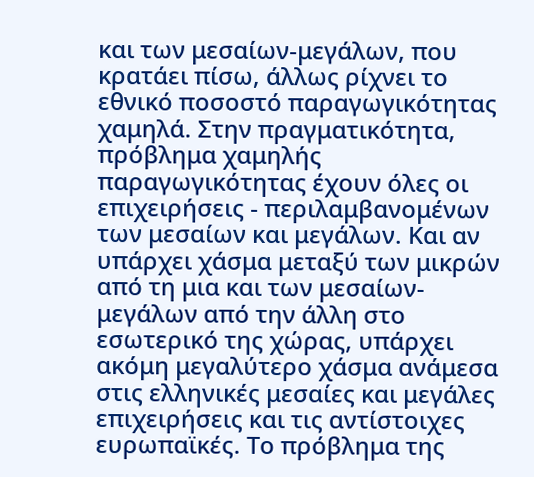και των μεσαίων-μεγάλων, που κρατάει πίσω, άλλως ρίχνει το εθνικό ποσοστό παραγωγικότητας χαμηλά. Στην πραγματικότητα, πρόβλημα χαμηλής παραγωγικότητας έχουν όλες οι επιχειρήσεις - περιλαμβανομένων των μεσαίων και μεγάλων. Και αν υπάρχει χάσμα μεταξύ των μικρών από τη μια και των μεσαίων-μεγάλων από την άλλη στο εσωτερικό της χώρας, υπάρχει ακόμη μεγαλύτερο χάσμα ανάμεσα στις ελληνικές μεσαίες και μεγάλες επιχειρήσεις και τις αντίστοιχες ευρωπαϊκές. Το πρόβλημα της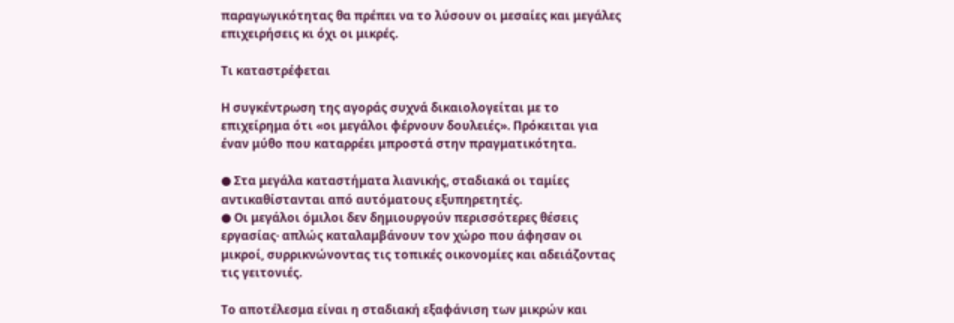παραγωγικότητας θα πρέπει να το λύσουν οι μεσαίες και μεγάλες επιχειρήσεις κι όχι οι μικρές.

Τι καταστρέφεται

Η συγκέντρωση της αγοράς συχνά δικαιολογείται με το επιχείρημα ότι «οι μεγάλοι φέρνουν δουλειές». Πρόκειται για έναν μύθο που καταρρέει μπροστά στην πραγματικότητα.

● Στα μεγάλα καταστήματα λιανικής, σταδιακά οι ταμίες αντικαθίστανται από αυτόματους εξυπηρετητές.
● Οι μεγάλοι όμιλοι δεν δημιουργούν περισσότερες θέσεις εργασίας· απλώς καταλαμβάνουν τον χώρο που άφησαν οι μικροί, συρρικνώνοντας τις τοπικές οικονομίες και αδειάζοντας τις γειτονιές.

Το αποτέλεσμα είναι η σταδιακή εξαφάνιση των μικρών και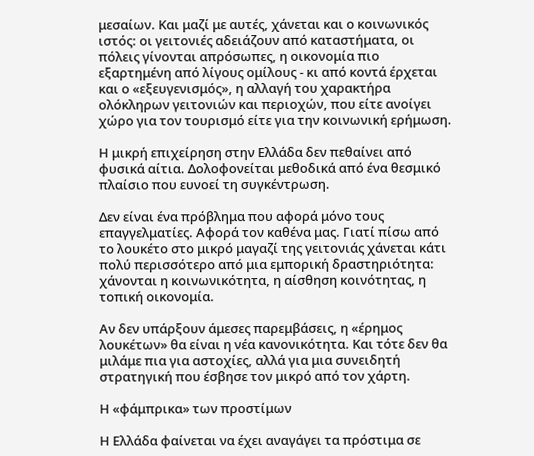μεσαίων. Και μαζί με αυτές, χάνεται και ο κοινωνικός ιστός: οι γειτονιές αδειάζουν από καταστήματα, οι πόλεις γίνονται απρόσωπες, η οικονομία πιο εξαρτημένη από λίγους ομίλους - κι από κοντά έρχεται και ο «εξευγενισμός», η αλλαγή του χαρακτήρα ολόκληρων γειτονιών και περιοχών, που είτε ανοίγει χώρο για τον τουρισμό είτε για την κοινωνική ερήμωση.

Η μικρή επιχείρηση στην Ελλάδα δεν πεθαίνει από φυσικά αίτια. Δολοφονείται μεθοδικά από ένα θεσμικό πλαίσιο που ευνοεί τη συγκέντρωση.

Δεν είναι ένα πρόβλημα που αφορά μόνο τους επαγγελματίες. Αφορά τον καθένα μας. Γιατί πίσω από το λουκέτο στο μικρό μαγαζί της γειτονιάς χάνεται κάτι πολύ περισσότερο από μια εμπορική δραστηριότητα: χάνονται η κοινωνικότητα, η αίσθηση κοινότητας, η τοπική οικονομία.

Αν δεν υπάρξουν άμεσες παρεμβάσεις, η «έρημος λουκέτων» θα είναι η νέα κανονικότητα. Και τότε δεν θα μιλάμε πια για αστοχίες, αλλά για μια συνειδητή στρατηγική που έσβησε τον μικρό από τον χάρτη.

Η «φάμπρικα» των προστίμων

Η Ελλάδα φαίνεται να έχει αναγάγει τα πρόστιμα σε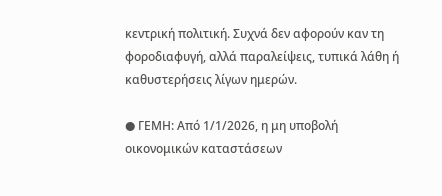κεντρική πολιτική. Συχνά δεν αφορούν καν τη φοροδιαφυγή, αλλά παραλείψεις, τυπικά λάθη ή καθυστερήσεις λίγων ημερών.

● ΓΕΜΗ: Από 1/1/2026, η μη υποβολή οικονομικών καταστάσεων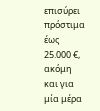επισύρει πρόστιμα έως 25.000 €, ακόμη και για μία μέρα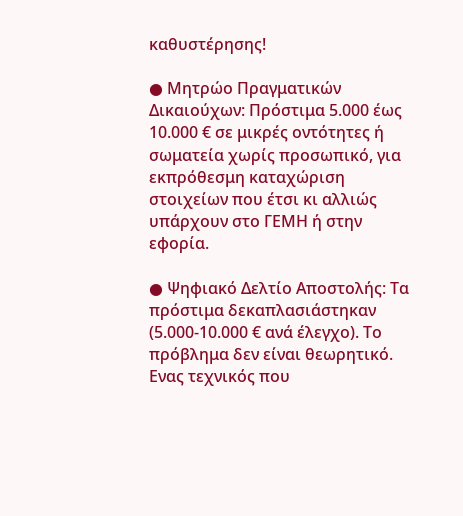καθυστέρησης!

● Μητρώο Πραγματικών Δικαιούχων: Πρόστιμα 5.000 έως 10.000 € σε μικρές οντότητες ή σωματεία χωρίς προσωπικό, για εκπρόθεσμη καταχώριση στοιχείων που έτσι κι αλλιώς υπάρχουν στο ΓΕΜΗ ή στην εφορία.

● Ψηφιακό Δελτίο Αποστολής: Τα πρόστιμα δεκαπλασιάστηκαν (5.000-10.000 € ανά έλεγχο). Το πρόβλημα δεν είναι θεωρητικό. Ενας τεχνικός που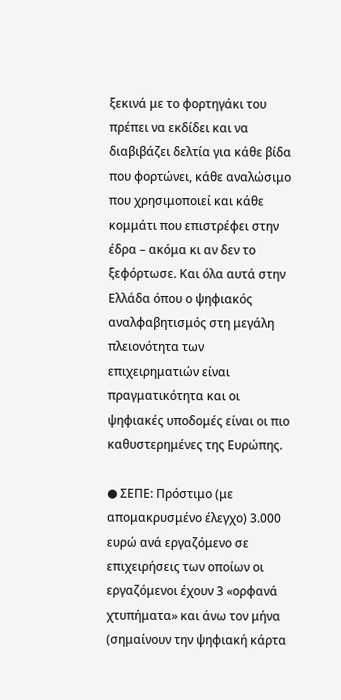ξεκινά με το φορτηγάκι του πρέπει να εκδίδει και να διαβιβάζει δελτία για κάθε βίδα που φορτώνει, κάθε αναλώσιμο που χρησιμοποιεί και κάθε κομμάτι που επιστρέφει στην έδρα – ακόμα κι αν δεν το ξεφόρτωσε. Και όλα αυτά στην Ελλάδα όπου ο ψηφιακός αναλφαβητισμός στη μεγάλη πλειονότητα των επιχειρηματιών είναι πραγματικότητα και οι ψηφιακές υποδομές είναι οι πιο καθυστερημένες της Ευρώπης.

● ΣΕΠΕ: Πρόστιμο (με απομακρυσμένο έλεγχο) 3.000 ευρώ ανά εργαζόμενο σε επιχειρήσεις των οποίων οι εργαζόμενοι έχουν 3 «ορφανά χτυπήματα» και άνω τον μήνα (σημαίνουν την ψηφιακή κάρτα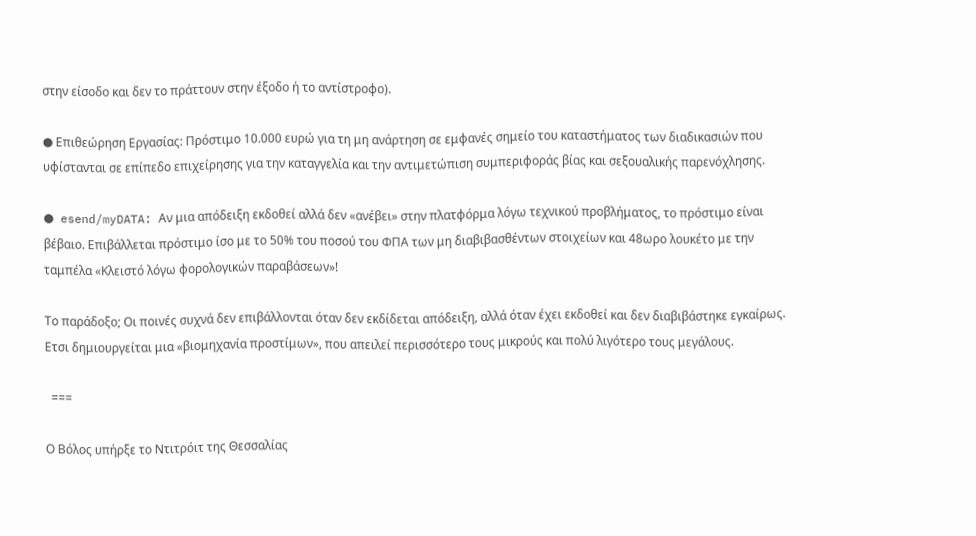στην είσοδο και δεν το πράττουν στην έξοδο ή το αντίστροφο).

● Επιθεώρηση Εργασίας: Πρόστιμο 10.000 ευρώ για τη μη ανάρτηση σε εμφανές σημείο του καταστήματος των διαδικασιών που υφίστανται σε επίπεδο επιχείρησης για την καταγγελία και την αντιμετώπιση συμπεριφοράς βίας και σεξουαλικής παρενόχλησης.

● esend/myDATA: Αν μια απόδειξη εκδοθεί αλλά δεν «ανέβει» στην πλατφόρμα λόγω τεχνικού προβλήματος, το πρόστιμο είναι βέβαιο. Επιβάλλεται πρόστιμο ίσο με το 50% του ποσού του ΦΠΑ των μη διαβιβασθέντων στοιχείων και 48ωρο λουκέτο με την ταμπέλα «Κλειστό λόγω φορολογικών παραβάσεων»!

Το παράδοξο; Οι ποινές συχνά δεν επιβάλλονται όταν δεν εκδίδεται απόδειξη, αλλά όταν έχει εκδοθεί και δεν διαβιβάστηκε εγκαίρως. Ετσι δημιουργείται μια «βιομηχανία προστίμων», που απειλεί περισσότερο τους μικρούς και πολύ λιγότερο τους μεγάλους.

  ===

Ο Βόλος υπήρξε το Ντιτρόιτ της Θεσσαλίας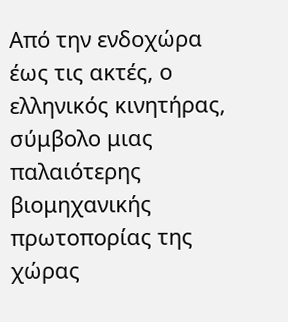Από την ενδοχώρα έως τις ακτές, ο ελληνικός κινητήρας, σύμβολο μιας παλαιότερης βιομηχανικής πρωτοπορίας της χώρας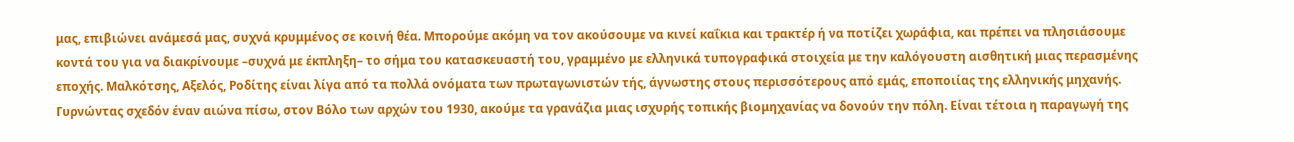μας, επιβιώνει ανάμεσά μας, συχνά κρυμμένος σε κοινή θέα. Μπορούμε ακόμη να τον ακούσουμε να κινεί καΐκια και τρακτέρ ή να ποτίζει χωράφια, και πρέπει να πλησιάσουμε κοντά του για να διακρίνουμε –συχνά με έκπληξη– το σήμα του κατασκευαστή του, γραμμένο με ελληνικά τυπογραφικά στοιχεία με την καλόγουστη αισθητική μιας περασμένης εποχής. Μαλκότσης, Αξελός, Ροδίτης είναι λίγα από τα πολλά ονόματα των πρωταγωνιστών τής, άγνωστης στους περισσότερους από εμάς, εποποιίας της ελληνικής μηχανής.
Γυρνώντας σχεδόν έναν αιώνα πίσω, στον Βόλο των αρχών του 1930, ακούμε τα γρανάζια μιας ισχυρής τοπικής βιομηχανίας να δονούν την πόλη. Είναι τέτοια η παραγωγή της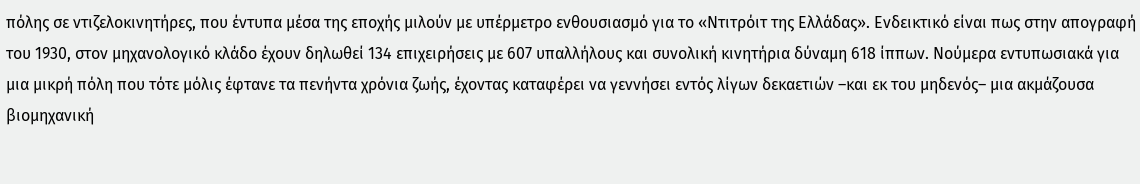πόλης σε ντιζελοκινητήρες, που έντυπα μέσα της εποχής μιλούν με υπέρμετρο ενθουσιασμό για το «Ντιτρόιτ της Ελλάδας». Ενδεικτικό είναι πως στην απογραφή του 1930, στον μηχανολογικό κλάδο έχουν δηλωθεί 134 επιχειρήσεις με 607 υπαλλήλους και συνολική κινητήρια δύναμη 618 ίππων. Νούμερα εντυπωσιακά για μια μικρή πόλη που τότε μόλις έφτανε τα πενήντα χρόνια ζωής, έχοντας καταφέρει να γεννήσει εντός λίγων δεκαετιών –και εκ του μηδενός– μια ακμάζουσα βιομηχανική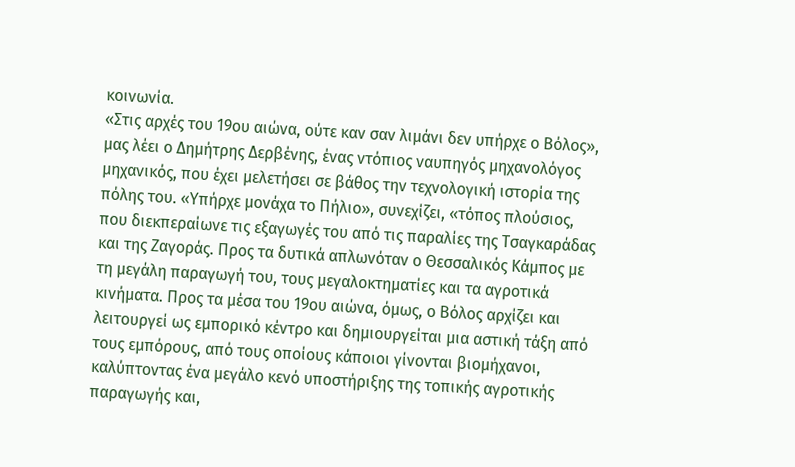κοινωνία.
«Στις αρχές του 19ου αιώνα, ούτε καν σαν λιμάνι δεν υπήρχε ο Βόλος», μας λέει ο Δημήτρης Δερβένης, ένας ντόπιος ναυπηγός μηχανολόγος μηχανικός, που έχει μελετήσει σε βάθος την τεχνολογική ιστορία της πόλης του. «Υπήρχε μονάχα το Πήλιο», συνεχίζει, «τόπος πλούσιος, που διεκπεραίωνε τις εξαγωγές του από τις παραλίες της Τσαγκαράδας και της Ζαγοράς. Προς τα δυτικά απλωνόταν ο Θεσσαλικός Κάμπος με τη μεγάλη παραγωγή του, τους μεγαλοκτηματίες και τα αγροτικά κινήματα. Προς τα μέσα του 19ου αιώνα, όμως, ο Βόλος αρχίζει και λειτουργεί ως εμπορικό κέντρο και δημιουργείται μια αστική τάξη από τους εμπόρους, από τους οποίους κάποιοι γίνονται βιομήχανοι, καλύπτοντας ένα μεγάλο κενό υποστήριξης της τοπικής αγροτικής παραγωγής και,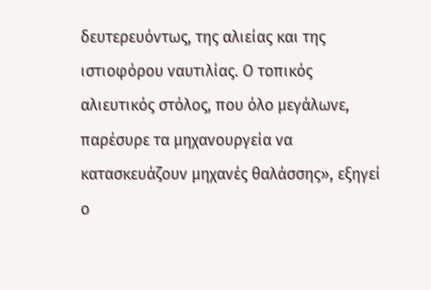δευτερευόντως, της αλιείας και της ιστιοφόρου ναυτιλίας. Ο τοπικός αλιευτικός στόλος, που όλο μεγάλωνε, παρέσυρε τα μηχανουργεία να κατασκευάζουν μηχανές θαλάσσης», εξηγεί ο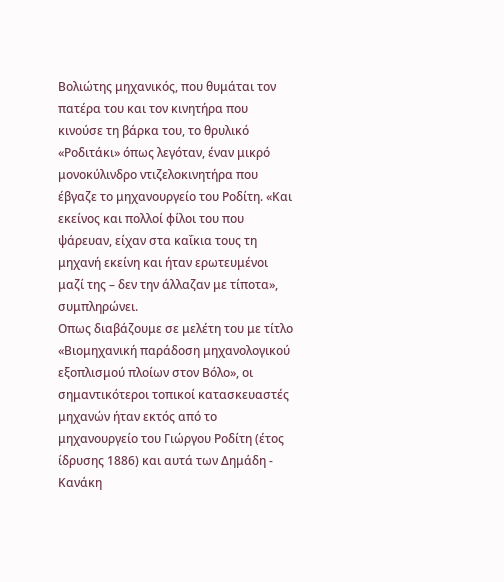Βολιώτης μηχανικός, που θυμάται τον πατέρα του και τον κινητήρα που κινούσε τη βάρκα του, το θρυλικό «Ροδιτάκι» όπως λεγόταν, έναν μικρό μονοκύλινδρο ντιζελοκινητήρα που έβγαζε το μηχανουργείο του Ροδίτη. «Και εκείνος και πολλοί φίλοι του που ψάρευαν, είχαν στα καΐκια τους τη μηχανή εκείνη και ήταν ερωτευμένοι μαζί της – δεν την άλλαζαν με τίποτα», συμπληρώνει.
Οπως διαβάζουμε σε μελέτη του με τίτλο «Βιομηχανική παράδοση μηχανολογικού εξοπλισμού πλοίων στον Βόλο», οι σημαντικότεροι τοπικοί κατασκευαστές μηχανών ήταν εκτός από το μηχανουργείο του Γιώργου Ροδίτη (έτος ίδρυσης 1886) και αυτά των Δημάδη - Κανάκη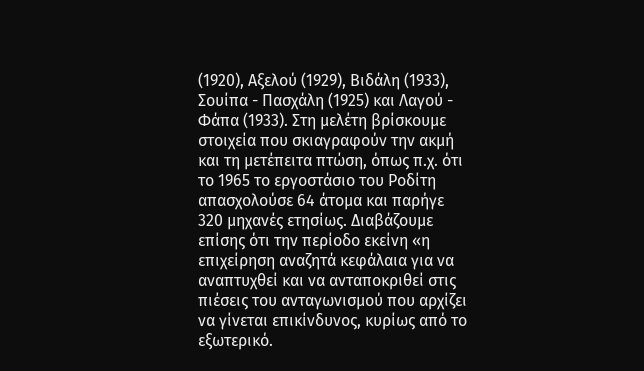(1920), Αξελού (1929), Βιδάλη (1933), Σουίπα - Πασχάλη (1925) και Λαγού - Φάπα (1933). Στη μελέτη βρίσκουμε στοιχεία που σκιαγραφούν την ακμή και τη μετέπειτα πτώση, όπως π.χ. ότι το 1965 το εργοστάσιο του Ροδίτη απασχολούσε 64 άτομα και παρήγε 320 μηχανές ετησίως. Διαβάζουμε επίσης ότι την περίοδο εκείνη «η επιχείρηση αναζητά κεφάλαια για να αναπτυχθεί και να ανταποκριθεί στις πιέσεις του ανταγωνισμού που αρχίζει να γίνεται επικίνδυνος, κυρίως από το εξωτερικό.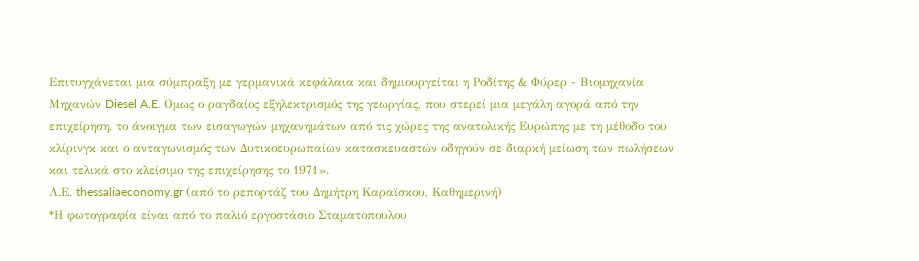Επιτυγχάνεται μια σύμπραξη με γερμανικά κεφάλαια και δημιουργείται η Ροδίτης & Φύρερ - Βιομηχανία Μηχανών Diesel A.E. Ομως ο ραγδαίος εξηλεκτρισμός της γεωργίας, που στερεί μια μεγάλη αγορά από την επιχείρηση, το άνοιγμα των εισαγωγών μηχανημάτων από τις χώρες της ανατολικής Ευρώπης με τη μέθοδο του κλίρινγκ και ο ανταγωνισμός των Δυτικοευρωπαίων κατασκευαστών οδηγούν σε διαρκή μείωση των πωλήσεων και τελικά στο κλείσιμο της επιχείρησης το 1971».
Λ.Ε. thessaliaeconomy.gr (από το ρεπορτάζ του Δημήτρη Καραϊσκου, Καθημερινή)
*Η φωτογραφία είναι από το παλιό εργοστάσιο Σταματοπουλου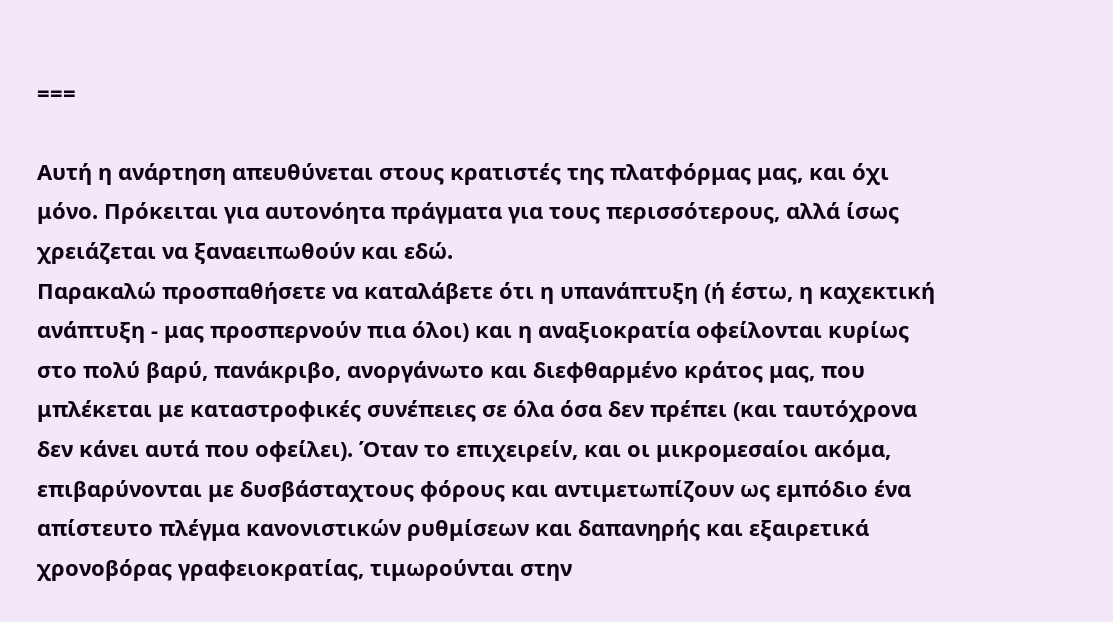===

Αυτή η ανάρτηση απευθύνεται στους κρατιστές της πλατφόρμας μας, και όχι μόνο. Πρόκειται για αυτονόητα πράγματα για τους περισσότερους, αλλά ίσως χρειάζεται να ξαναειπωθούν και εδώ.
Παρακαλώ προσπαθήσετε να καταλάβετε ότι η υπανάπτυξη (ή έστω, η καχεκτική ανάπτυξη - μας προσπερνούν πια όλοι) και η αναξιοκρατία οφείλονται κυρίως στο πολύ βαρύ, πανάκριβο, ανοργάνωτο και διεφθαρμένο κράτος μας, που μπλέκεται με καταστροφικές συνέπειες σε όλα όσα δεν πρέπει (και ταυτόχρονα δεν κάνει αυτά που οφείλει). Όταν το επιχειρείν, και οι μικρομεσαίοι ακόμα, επιβαρύνονται με δυσβάσταχτους φόρους και αντιμετωπίζουν ως εμπόδιο ένα απίστευτο πλέγμα κανονιστικών ρυθμίσεων και δαπανηρής και εξαιρετικά χρονοβόρας γραφειοκρατίας, τιμωρούνται στην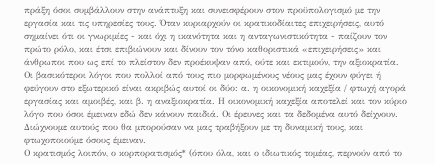πράξη όσοι συμβάλλουν στην ανάπτυξη και συνεισφέρουν στον προϋπολογισμό με την εργασία και τις υπηρεσίες τους. Όταν κυριαρχούν οι κρατικοδίαιτες επιχειρήσεις, αυτό σημαίνει ότι οι γνωριμίες - και όχι η ικανότητα και η ανταγωνιστικότητα - παίζουν τον πρώτο ρόλο, και έτσι επιβιώνουν και δίνουν τον τόνο καθοριστικά «επιχειρήσεις» και άνθρωποι που ως επί το πλείστον δεν προέκυψαν από, ούτε και εκτιμούν, την αξιοκρατία.
Οι βασικότεροι λόγοι που πολλοί από τους πιο μορφωμένους νέους μας έχουν φύγει ή φεύγουν στο εξωτερικό είναι ακριβώς αυτοί οι δύο: α. η οικονομική καχεξία / φτωχή αγορά εργασίας και αμοιβές, και β. η αναξιοκρατία. Η οικονομική καχεξία αποτελεί και τον κύριο λόγο που όσοι έμειναν εδώ δεν κάνουν παιδιά. Οι έρευνες και τα δεδομένα αυτό δείχνουν. Διώχνουμε αυτούς που θα μπορούσαν να μας τραβήξουν με τη δυναμική τους, και φτωχοποιούμε όσους έμειναν.
Ο κρατισμός λοιπόν, ο κορπορατισμός* (όπου όλα, και ο ιδιωτικός τομέας, περνούν από το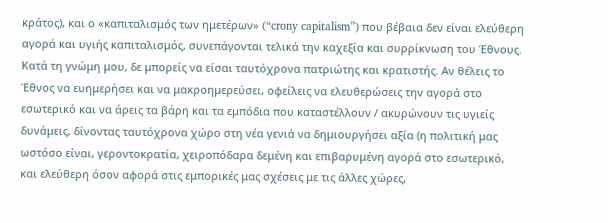κράτος), και ο «καπιταλισμός των ημετέρων» (“crony capitalism”) που βέβαια δεν είναι ελεύθερη αγορά και υγιής καπιταλισμός, συνεπάγονται τελικά την καχεξία και συρρίκνωση του Έθνους.
Κατά τη γνώμη μου, δε μπορείς να είσαι ταυτόχρονα πατριώτης και κρατιστής. Αν θέλεις το Έθνος να ευημερήσει και να μακροημερεύσει, οφείλεις να ελευθερώσεις την αγορά στο εσωτερικό και να άρεις τα βάρη και τα εμπόδια που καταστέλλουν / ακυρώνουν τις υγιείς δυνάμεις, δίνοντας ταυτόχρονα χώρο στη νέα γενιά να δημιουργήσει αξία (η πολιτική μας ωστόσο είναι, γεροντοκρατία, χειροπόδαρα δεμένη και επιβαρυμένη αγορά στο εσωτερικό, και ελεύθερη όσον αφορά στις εμπορικές μας σχέσεις με τις άλλες χώρες,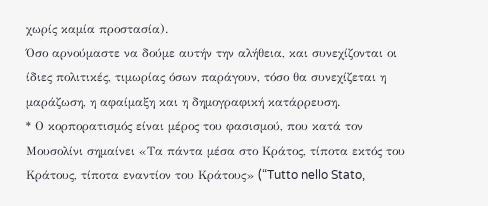χωρίς καμία προστασία).
Όσο αρνούμαστε να δούμε αυτήν την αλήθεια, και συνεχίζονται οι ίδιες πολιτικές, τιμωρίας όσων παράγουν, τόσο θα συνεχίζεται η μαράζωση, η αφαίμαξη και η δημογραφική κατάρρευση.
* Ο κορπορατισμός είναι μέρος του φασισμού, που κατά τον Μουσολίνι σημαίνει «Τα πάντα μέσα στο Κράτος, τίποτα εκτός του Κράτους, τίποτα εναντίον του Κράτους» (“Tutto nello Stato,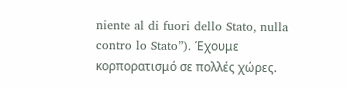niente al di fuori dello Stato, nulla contro lo Stato”). Έχουμε κορπορατισμό σε πολλές χώρες.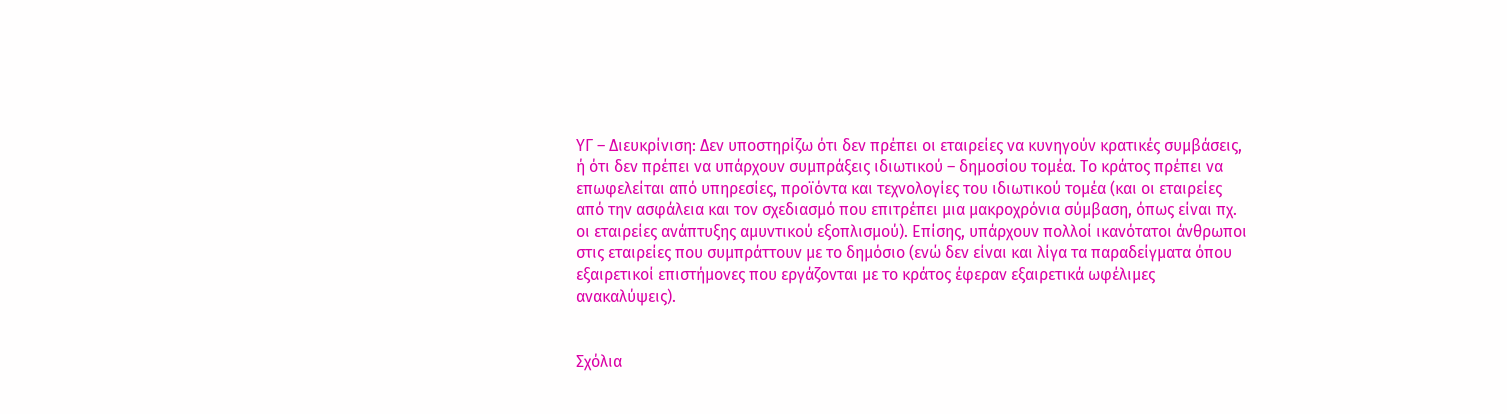ΥΓ – Διευκρίνιση: Δεν υποστηρίζω ότι δεν πρέπει οι εταιρείες να κυνηγούν κρατικές συμβάσεις, ή ότι δεν πρέπει να υπάρχουν συμπράξεις ιδιωτικού – δημοσίου τομέα. Το κράτος πρέπει να επωφελείται από υπηρεσίες, προϊόντα και τεχνολογίες του ιδιωτικού τομέα (και οι εταιρείες από την ασφάλεια και τον σχεδιασμό που επιτρέπει μια μακροχρόνια σύμβαση, όπως είναι πχ. οι εταιρείες ανάπτυξης αμυντικού εξοπλισμού). Επίσης, υπάρχουν πολλοί ικανότατοι άνθρωποι στις εταιρείες που συμπράττουν με το δημόσιο (ενώ δεν είναι και λίγα τα παραδείγματα όπου εξαιρετικοί επιστήμονες που εργάζονται με το κράτος έφεραν εξαιρετικά ωφέλιμες ανακαλύψεις).


Σχόλια